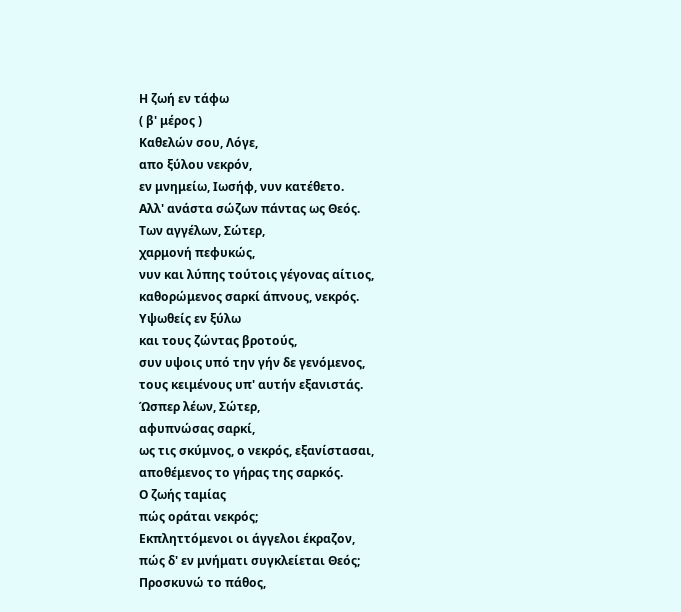Η ζωή εν τάφω
( β' μέρος )
Καθελών σου, Λόγε,
απο ξύλου νεκρόν,
εν μνημείω, Ιωσήφ, νυν κατέθετο.
Αλλ' ανάστα σώζων πάντας ως Θεός.
Των αγγέλων, Σώτερ,
χαρμονή πεφυκώς,
νυν και λύπης τούτοις γέγονας αίτιος,
καθορώμενος σαρκί άπνους, νεκρός.
Υψωθείς εν ξύλω
και τους ζώντας βροτούς,
συν υψοις υπό την γήν δε γενόμενος,
τους κειμένους υπ' αυτήν εξανιστάς.
Ώσπερ λέων, Σώτερ,
αφυπνώσας σαρκί,
ως τις σκύμνος, ο νεκρός, εξανίστασαι,
αποθέμενος το γήρας της σαρκός.
Ο ζωής ταμίας
πώς οράται νεκρός;
Εκπληττόμενοι οι άγγελοι έκραζον,
πώς δ' εν μνήματι συγκλείεται Θεός;
Προσκυνώ το πάθος,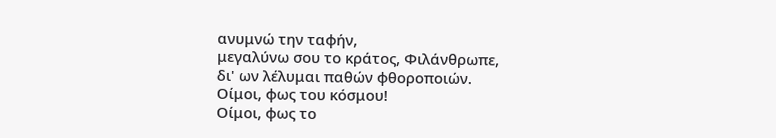ανυμνώ την ταφήν,
μεγαλύνω σου το κράτος, Φιλάνθρωπε,
δι' ων λέλυμαι παθών φθοροποιών.
Οίμοι, φως του κόσμου!
Οίμοι, φως το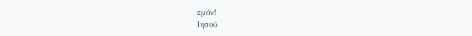εμόν!
Ιησού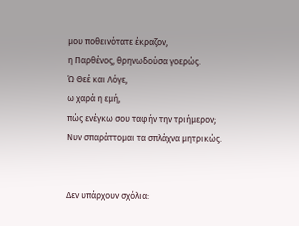μου ποθεινότατε έκραζον,
η Παρθένος, θρηνωδούσα γοερώς.
Ώ Θεέ και Λόγε,
ω χαρά η εμή,
πώς ενέγκω σου ταφήν την τριήμερον;
Νυν σπαράττομαι τα σπλάχνα μητρικώς.


Δεν υπάρχουν σχόλια: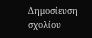Δημοσίευση σχολίου